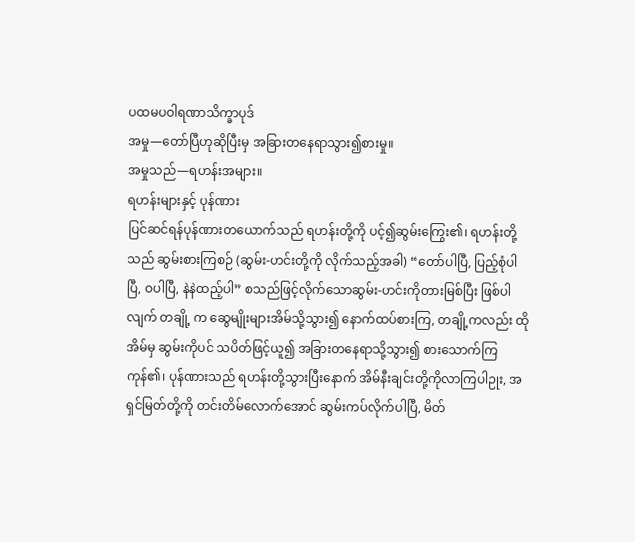ပထမပဝါရဏာသိက္ခာပုဒ်
အမှု—တော်ပြီဟုဆိုပြီးမှ အခြားတနေရာသွား၍စားမှု။
အမှုသည်—ရဟန်းအများ။
ရဟန်းများနှင့် ပုန်ဏား
ပြင်ဆင်ရန်ပုန်ဏားတယောက်သည် ရဟန်းတို့ကို ပင့်၍ဆွမ်းကြွေး၏၊ ရဟန်းတို့သည် ဆွမ်းစားကြစဉ် (ဆွမ်း-ဟင်းတို့ကို လိုက်သည့်အခါ) “တော်ပါပြီ, ပြည့်စုံပါပြီ, ဝပါပြီ, နဲနဲထည့်ပါ” စသည်ဖြင့်လိုက်သောဆွမ်း-ဟင်းကိုတားမြစ်ပြီး ဖြစ်ပါလျက် တချို့ က ဆွေမျိုးများအိမ်သို့သွား၍ နောက်ထပ်စားကြ, တချို့ကလည်း ထိုအိမ်မှ ဆွမ်းကိုပင် သပိတ်ဖြင့်ယူ၍ အခြားတနေရာသို့သွား၍ စားသောက်ကြကုန်၏၊ ပုန်ဏားသည် ရဟန်းတို့သွားပြီးနောက် အိမ်နီးချင်းတို့ကိုလာကြပါဉုး, အရှင်မြတ်တို့ကို တင်းတိမ်လောက်အောင် ဆွမ်းကပ်လိုက်ပါပြီ, မိတ်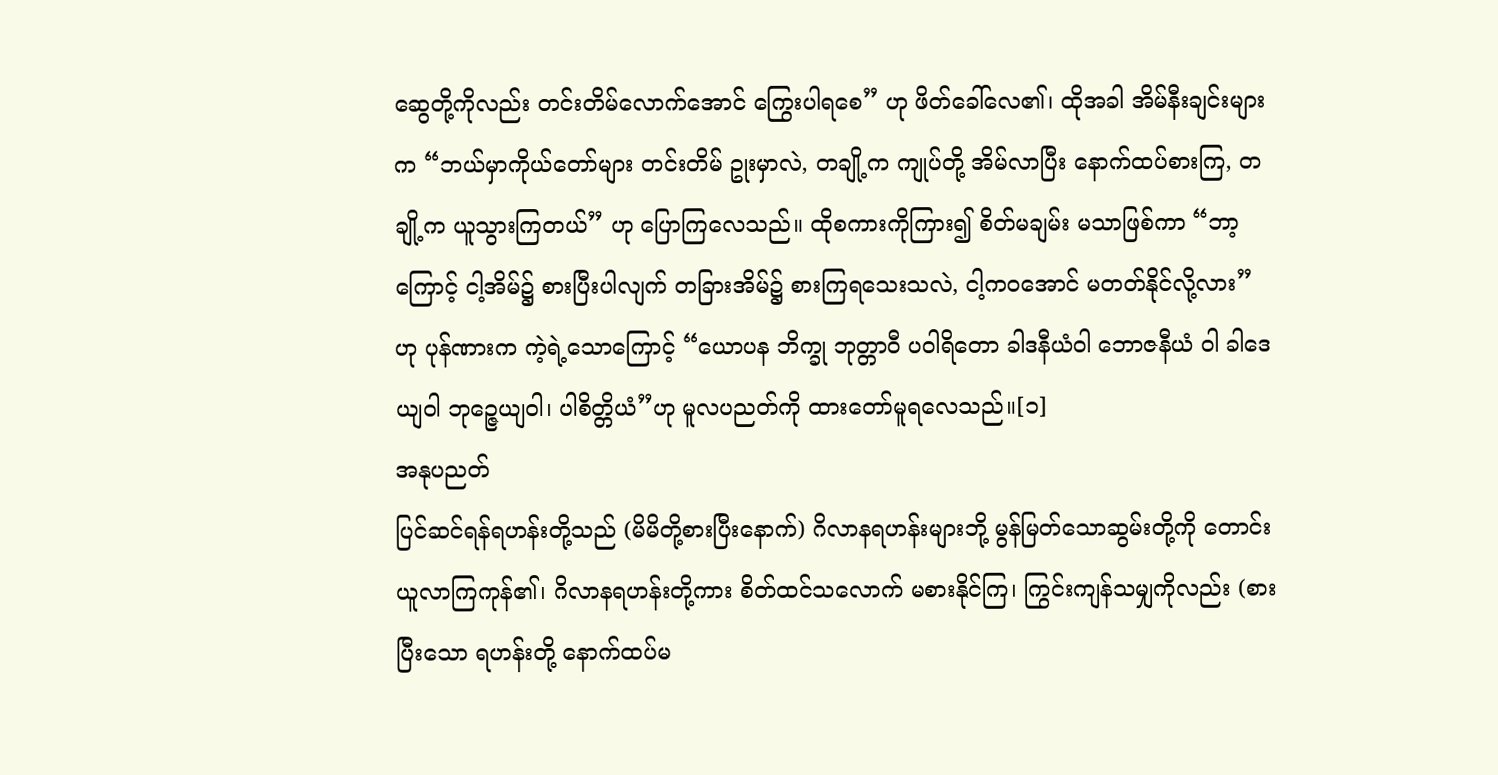ဆွေတို့ကိုလည်း တင်းတိမ်လောက်အောင် ကြွေးပါရစေ” ဟု ဖိတ်ခေါ်လေ၏၊ ထိုအခါ အိမ်နီးချင်းများက “ဘယ်မှာကိုယ်တော်များ တင်းတိမ် ဥုးမှာလဲ, တချို့က ကျုပ်တို့ အိမ်လာပြီး နောက်ထပ်စားကြ, တချို့က ယူသွားကြတယ်” ဟု ပြောကြလေသည်။ ထိုစကားကိုကြား၍ စိတ်မချမ်း မသာဖြစ်ကာ “ဘာ့ကြောင့် ငါ့အိမ်၌ စားပြီးပါလျက် တခြားအိမ်၌ စားကြရသေးသလဲ, ငါ့ကဝအောင် မတတ်နိုင်လို့လား” ဟု ပုန်ဏားက ကဲ့ရဲ့သောကြောင့် “ယောပန ဘိက္ခု ဘုတ္တာဝီ ပဝါရိတော ခါဒနီယံဝါ ဘောဇနီယံ ဝါ ခါဒေယျဝါ ဘုဉ္ဇေယျဝါ၊ ပါစိတ္တိယံ”ဟု မူလပညတ်ကို ထားတော်မူရလေသည်။[၁]
အနုပညတ်
ပြင်ဆင်ရန်ရဟန်းတို့သည် (မိမိတို့စားပြီးနောက်) ဂိလာနရဟန်းများဘို့ မွန်မြတ်သောဆွမ်းတို့ကို တောင်းယူလာကြကုန်၏၊ ဂိလာနရဟန်းတို့ကား စိတ်ထင်သလောက် မစားနိုင်ကြ၊ ကြွင်းကျန်သမျှကိုလည်း (စားပြီးသော ရဟန်းတို့ နောက်ထပ်မ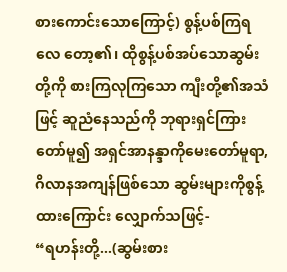စားကောင်းသောကြောင့်) စွန့်ပစ်ကြရလေ တော့၏၊ ထိုစွန့်ပစ်အပ်သောဆွမ်းတို့ကို စားကြလုကြသော ကျီးတို့၏အသံဖြင့် ဆူညံနေသည်ကို ဘုရားရှင်ကြားတော်မူ၍ အရှင်အာနန္ဒာကိုမေးတော်မူရာ, ဂိလာနအကျန်ဖြစ်သော ဆွမ်းများကိုစွန့်ထားကြောင်း လျှောက်သဖြင့်-
“ရဟန်းတို့...(ဆွမ်းစား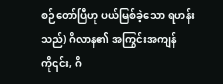စဉ်တော်ပြီဟု ပယ်မြစ်ခဲ့သော ရဟန်းသည်) ဂိလာန၏ အကြွင်းအကျန်ကို၎င်း, ဂိ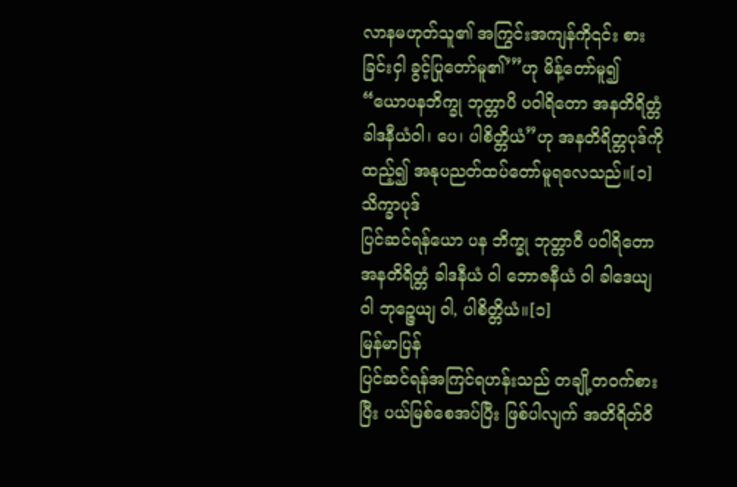လာနမဟုတ်သူ၏ အကြွင်းအကျန်ကို၎င်း စားခြင်းငှါ ခွင့်ပြုတော်မူ၏’”ဟု မိန့်တော်မူ၍ “ယောပနဘိက္ခု ဘုတ္တာပိ ပဝါရိတော အနတိရိတ္တံ ခါဒနီယံဝါ၊ ပေ၊ ပါစိတ္တိယံ”ဟု အနတိရိတ္တပုဒ်ကို ထည့်၍ အနုပညတ်ထပ်တော်မူရလေသည်။[၁]
သိက္ခာပုဒ်
ပြင်ဆင်ရန်ယော ပန ဘိက္ခု ဘုတ္တာဝီ ပဝါရိတော အနတိရိတ္တံ ခါဒနီယံ ဝါ ဘောဇနီယံ ဝါ ခါဒေယျ ဝါ ဘုဉ္ဇေယျ ဝါ, ပါစိတ္တိယံ။[၁]
မြန်မာပြန်
ပြင်ဆင်ရန်အကြင်ရဟန်းသည် တချို့တဝက်စားပြီး ပယ်မြစ်စေအပ်ပြီး ဖြစ်ပါလျက် အတိရိတ်ဝိ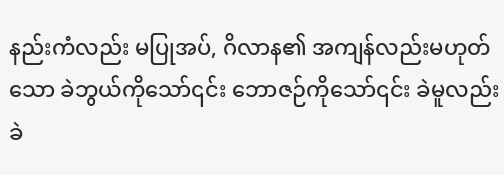နည်းကံလည်း မပြုအပ်, ဂိလာန၏ အကျန်လည်းမဟုတ်သော ခဲဘွယ်ကိုသော်၎င်း ဘောဇဉ်ကိုသော်၎င်း ခဲမူလည်းခဲ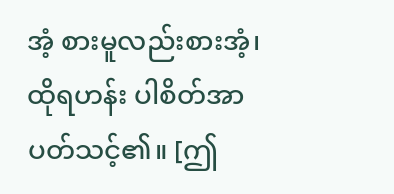အံ့ စားမူလည်းစားအံ့၊ ထိုရဟန်း ပါစိတ်အာပတ်သင့်၏။ [ဤ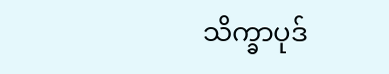သိက္ခာပုဒ်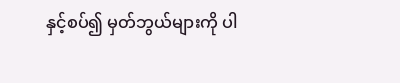နှင့်စပ်၍ မှတ်ဘွယ်များကို ပါ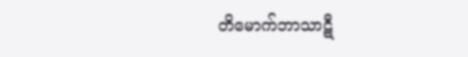တိမောက်ဘာသာဋီ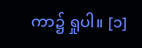ကာ၌ ရှုပါ။ [၁]